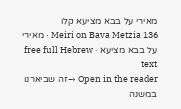מאירי על בבא מציעא קלו
Meiri on Bava Metzia 136 · מאירי על בבא מציעא · free full Hebrew text
Open in the reader →זה שביארנו במשנה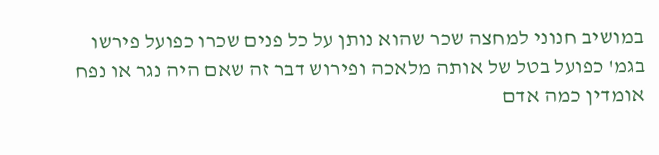במושיב חנוני למחצה שכר שהוא נותן על כל פנים שכרו כפועל פירשו בגמ' כפועל בטל של אותה מלאכה ופירוש דבר זה שאם היה נגר או נפח אומדין כמה אדם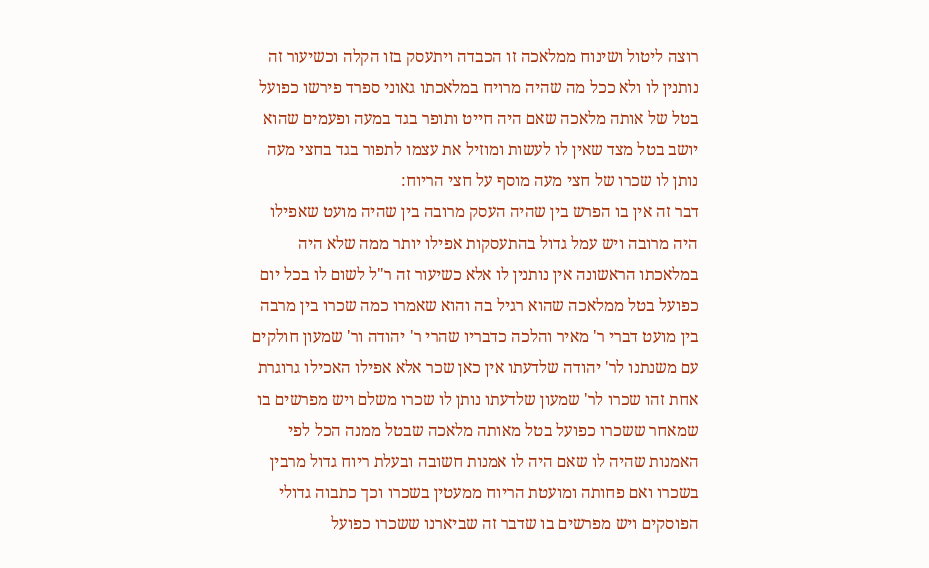רוצה ליטול ושינוח ממלאכה זו הכבדה ויתעסק בזו הקלה וכשיעור זה נותנין לו ולא ככל מה שהיה מרויח במלאכתו גאוני ספרד פירשו כפועל בטל של אותה מלאכה שאם היה חייט ותופר בגד במעה ופעמים שהוא יושב בטל מצד שאין לו לעשות ומוזיל את עצמו לתפור בגד בחצי מעה נותן לו שכרו של חצי מעה מוסף על חצי הריוח:
דבר זה אין בו הפרש בין שהיה העסק מרובה בין שהיה מועט שאפילו היה מרובה ויש עמל גדול בהתעסקות אפילו יותר ממה שלא היה במלאכתו הראשונה אין נותנין לו אלא כשיעור זה ר"ל לשום לו בכל יום כפועל בטל ממלאכה שהוא רגיל בה והוא שאמרו כמה שכרו בין מרבה בין מועט דברי ר' מאיר והלכה כדבריו שהרי ר' יהודה ור' שמעון חולקים עם משנתנו לר' יהודה שלדעתו אין כאן שכר אלא אפילו האכילו גרוגרת אחת זהו שכרו לר' שמעון שלדעתו נותן לו שכרו משלם ויש מפרשים בו שמאחר ששכרו כפועל בטל מאותה מלאכה שבטל ממנה הכל לפי האמנות שהיה לו שאם היה לו אמנות חשובה ובעלת ריוח גדול מרבין בשכרו ואם פחותה ומועטת הריוח ממעטין בשכרו וכך כתבוה גדולי הפוסקים ויש מפרשים בו שדבר זה שביארנו ששכרו כפועל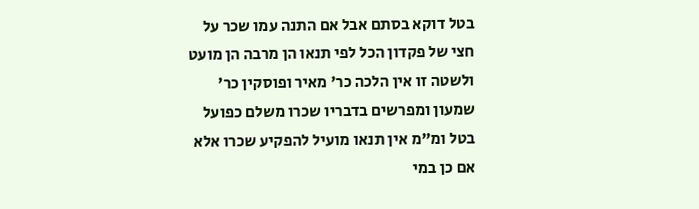בטל דוקא בסתם אבל אם התנה עמו שכר על חצי של פקדון הכל לפי תנאו הן מרבה הן מועט ולשטה זו אין הלכה כר' מאיר ופוסקין כר' שמעון ומפרשים בדבריו שכרו משלם כפועל בטל ומ"מ אין תנאו מועיל להפקיע שכרו אלא אם כן במי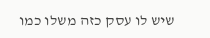שיש לו עסק כזה משלו כמו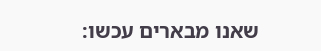שאנו מבארים עכשו: